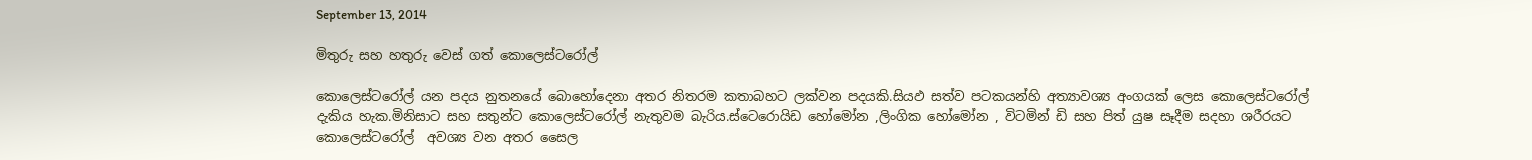September 13, 2014

මිතුරු සහ හතුරු වෙස් ගත් කොලෙස්ටරෝල්

කොලෙස්ටරෝල් යන පදය නුතනයේ බොහෝදෙනා අතර නිතරම කතාබහට ලක්වන පදයකි.සියඵ සත්ව පටකයන්හි අත්‍යාවශ්‍ය අංගයක් ලෙස කොලෙස්ටරෝල් දැකිය හැක.මිනිසාට සහ සතුන්ට කොලෙස්ටරෝල් නැතුවම බැරිය.ස්ටෙරොයිඩ හෝමෝන ,ලිංගික හෝමෝන , විටමින් ඩි සහ පිත් යුෂ සෑදීම සදහා ශරීරයට  කොලෙස්ටරෝල්  අවශ්‍ය වන අතර සෛල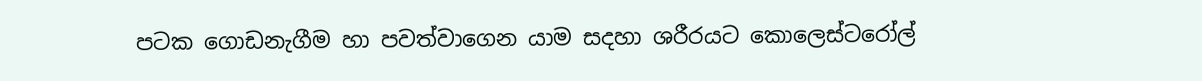පටක ගොඩනැගීම හා පවත්වාගෙන යාම සදහා ශරීරයට කොලෙස්ටරෝල්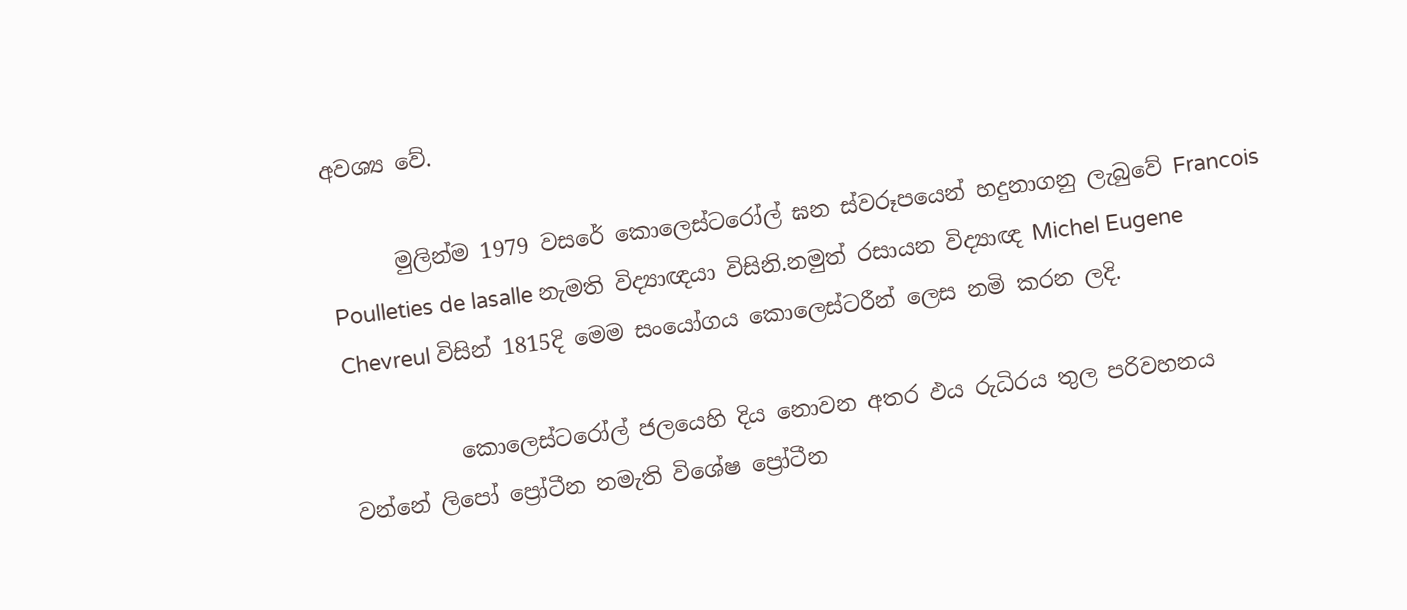අවශ්‍ය වේ.

      මුලින්ම 1979 වසරේ කොලෙස්ටරෝල් ඝන ස්වරූපයෙන් හදුනාගනු ලැබුවේ Francois Poulleties de lasalle නැමති විද්‍යාඥයා විසිනි.නමුත් රසායන විද්‍යාඥ Michel Eugene Chevreul විසින් 1815දි මෙම සංයෝගය කොලෙස්ටරීන් ලෙස නමි කරන ලදි.

          කොලෙස්ටරෝල් ජලයෙහි දිය නොවන අතර ඵය රුධිරය තුල පරිවහනය වන්නේ ලිපෝ ප්‍රෝටීන නමැති විශේෂ ප්‍රෝටීන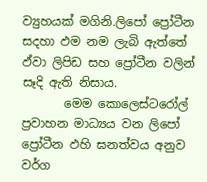ව්‍යුහයක් මගිනි.ලිපෝ ප්‍රෝටීන සදහා ඵම නම ලැබි ඇත්තේ ඵ්වා ලිපිඩ සහ ප්‍රෝටීන වලින් සෑදි ඇති නිසාය.
       මෙම කොලෙස්ටරෝල් ප්‍රවාහන මාධ්‍යය වන ලිපෝ ප්‍රෝටීන ඵහි ඝනත්වය අනුව වර්ග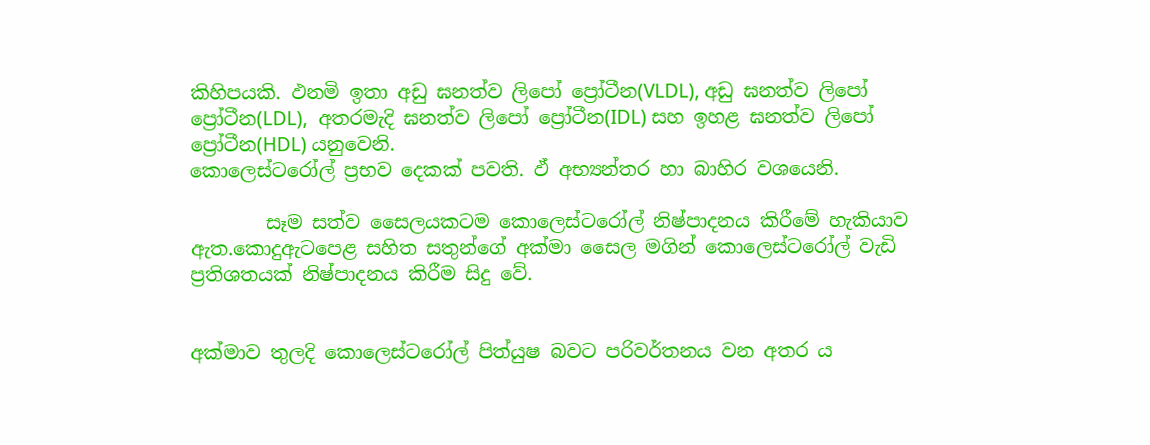කිහිපයකි. ඵනමි ඉතා අඩු ඝනත්ව ලිපෝ ප්‍රෝටීන(VLDL), අඩු ඝනත්ව ලිපෝ ප්‍රෝටීන(LDL),  අතරමැදි ඝනත්ව ලිපෝ ප්‍රෝටීන(IDL) සහ ඉහළ ඝනත්ව ලිපෝ ප්‍රෝටීන(HDL) යනුවෙනි.
කොලෙස්ටරෝල් ප්‍රභව දෙකක් පවති. ඵ් අභ්‍යන්තර හා බාහිර වශයෙනි.

        සෑම සත්ව සෛලයකටම කොලෙස්ටරෝල් නිෂ්පාදනය කිරීමේ හැකියාව ඇත.කොදුඇටපෙළ සහිත සතුන්ගේ අක්මා සෛල මගින් කොලෙස්ටරෝල් වැඩි ප්‍රතිශතයක් නිෂ්පාදනය කිරීම සිදු වේ.


අක්මාව තුලදි කොලෙස්ටරෝල් පිත්යුෂ බවට පරිවර්තනය වන අතර ය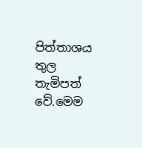පිත්තාශය තුල තැමිපත් වේ.මෙම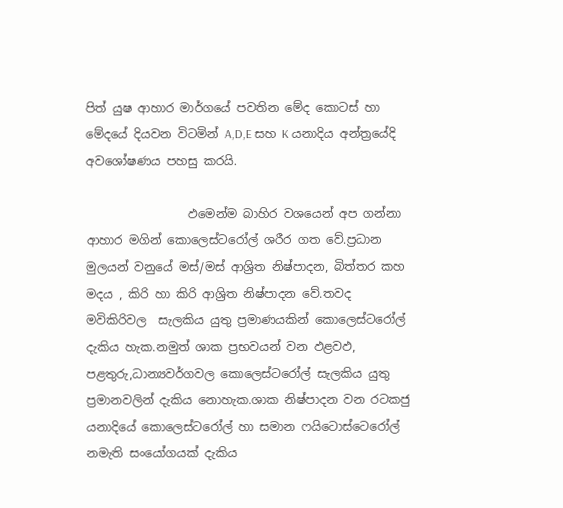පිත් යුෂ ආහාර මාර්ගයේ පවතින මේද කොටස් හා  මේදයේ දියවන විටමින් A,D,E සහ K යනාදිය අන්ත්‍රයේදි අවශෝෂණය පහසු කරයි.

                 ඵමෙන්ම බාහිර වශයෙන් අප ගන්නා ආහාර මගින් කොලෙස්ටරෝල් ශරීර ගත වේ.ප්‍රධාන මුලයන් වනුයේ මස්/මස් ආශ්‍රිත නිෂ්පාදන, බිත්තර කහ මදය , කිරි හා කිරි ආශ්‍රිත නිෂ්පාදන වේ.තවද මවිකිරිවල  සැලකිය යුතු ප්‍රමාණයකින් කොලෙස්ටරෝල් දැකිය හැක.නමුත් ශාක ප්‍රභවයන් වන ඵළවඵ, පළතුරු,ධාන්‍යවර්ගවල කොලෙස්ටරෝල් සැලකිය යුතු ප්‍රමානවලින් දැකිය නොහැක.ශාක නිෂ්පාදන වන රටකජු යනාදියේ කොලෙස්ටරෝල් හා සමාන ෆයිටොස්ටෙරෝල් නමැති සංයෝගයක් දැකිය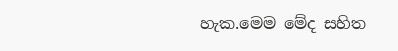හැක.මෙම මේද සහිත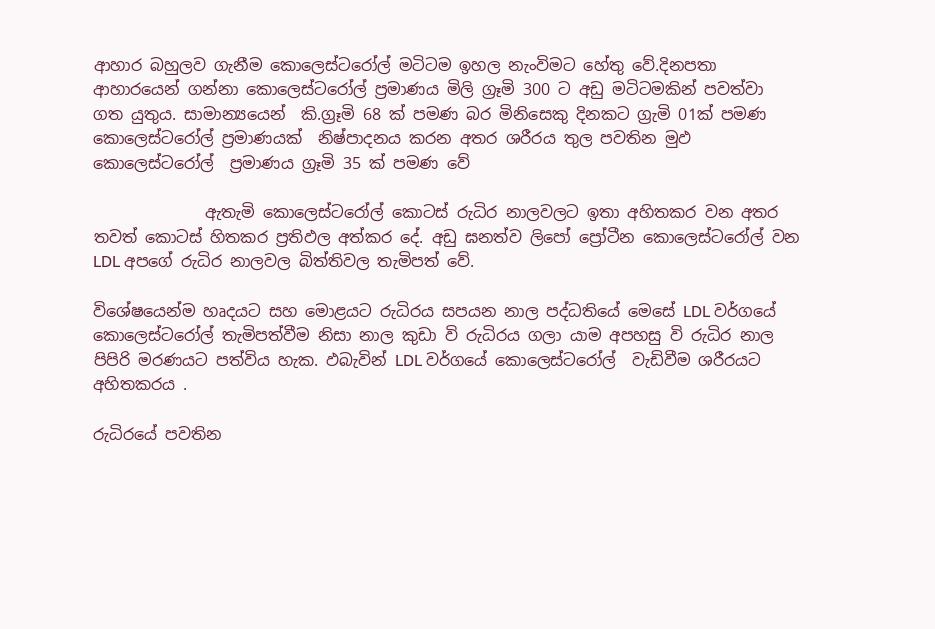ආහාර බහුලව ගැනීම කොලෙස්ටරෝල් මටිටම ඉහල නැංවිම‍ට හේතු වේ.දිනපතා ආහාරයෙන් ගන්නා කොලෙස්ටරෝල් ප්‍රමාණය මිලි ග්‍රෑමි 300 ට අඩු මටිටමකින් පවත්වා ගත යුතුය. සාමාන්‍යයෙන්  කි.ග්‍රෑමි 68 ක් පමණ බර මිනිසෙකු දිනකට ග්‍රැමි 01ක් පමණ කොලෙස්ටරෝල් ප්‍රමාණයක්  නිෂ්පාදනය කරන අතර ශරීරය තුල පවතින මුඵ කොලෙස්ටරෝල්  ප්‍රමාණය ග්‍රෑමි 35 ක් පමණ වේ

              ඇතැමි කොලෙස්ටරෝල් කොටස් රුධිර නාලවලට ඉතා අහිතකර වන අතර තවත් කොටස් හිතකර ප්‍රතිඵල අත්කර දේ. අඩු ඝනත්ව ලිපෝ ප්‍රෝටීන කොලෙස්ටරෝල් වන LDL අපගේ රුධිර නාලවල බිත්තිවල තැමිපත් වේ.

විශේෂයෙන්ම හෘදයට සහ මොළයට රුධිරය සපයන නාල පද්ධතියේ මෙසේ LDL වර්ගයේ කොලෙස්ට‍රෝල් තැමිපත්වීම නිසා නාල කුඩා වි රුධිරය ගලා යාම අපහසු වි රුධිර නාල පිපිරි මරණයට පත්විය හැක. ඵබැවින් LDL වර්ගයේ කොලෙස්ට‍රෝල්  වැඩිවීම ශරීරයට අහිතකරය .

රුධිරයේ පවතින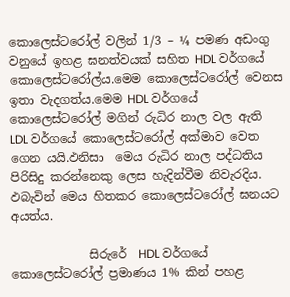කොලෙස්ටරෝල් වලින් 1/3 – ¼ පමණ අඩංගු වනුයේ ඉහළ ඝනත්වයක් සහිත HDL වර්ගයේ කොලෙස්ටරෝල්ය.මෙම කොලෙස්ටරෝල් වෙනස ඉතා වැදගත්ය.මෙම HDL වර්ගයේ කොලෙස්ටරෝල් මගින් රුධිර නාල වල ඇති LDL වර්ගයේ කොලෙස්ට‍රෝල් අක්මාව වෙත ගෙන යයි.ඵනිසා  මෙය රුධිර නාල පද්ධතිය පිරිසිදු කරන්නෙකු ලෙස හැදින්වීම නිවැරදිය. ඵබැවින් මෙය හිතකර කොලෙස්ටරෝල් ඝනයට අයත්ය.

             සිරුරේ  HDL වර්ගයේ කොලෙස්ටරෝල් ප්‍රමාණය 1% කින් පහළ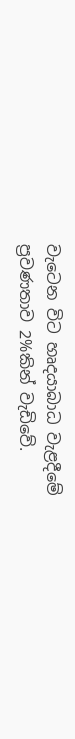වැටෙන විට හෘදයාබාධ වැළදීමේ ප්‍රවණතාව 2%කින් වැඩිවේ.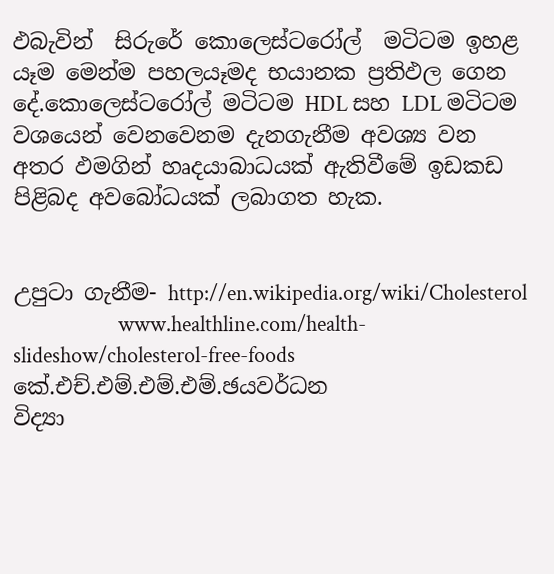ඵබැවින්  සිරුරේ කොලෙස්ටරෝල්  මටිටම ඉහළ යෑම මෙන්ම පහලයෑමද භයානක ප්‍රතිඵල ගෙන දේ.කොලෙස්ටරෝල් මටිටම HDL සහ LDL මටිටම වශයෙන් වෙනවෙනම දැනගැනීම අවශ්‍ය වන අතර ඵමගින් හෘදයාබාධයක් ඇතිවීමේ ඉඩකඩ පිළිබද අවබෝධයක් ලබාගත හැක.


උපුටා ගැනීම- http://en.wikipedia.org/wiki/Cholesterol
                     www.healthline.com/health-slideshow/cholesterol-free-foods
කේ.එච්.එම්.එම්.එම්.ඡයවර්ධන
විද්‍යා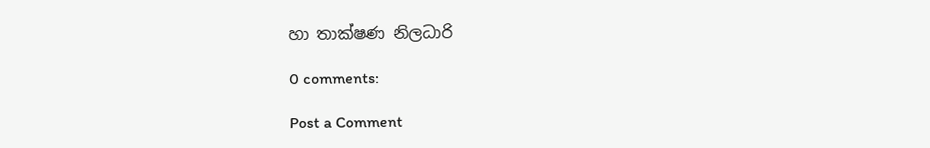හා තාක්ෂණ නිලධාරි

0 comments:

Post a Comment